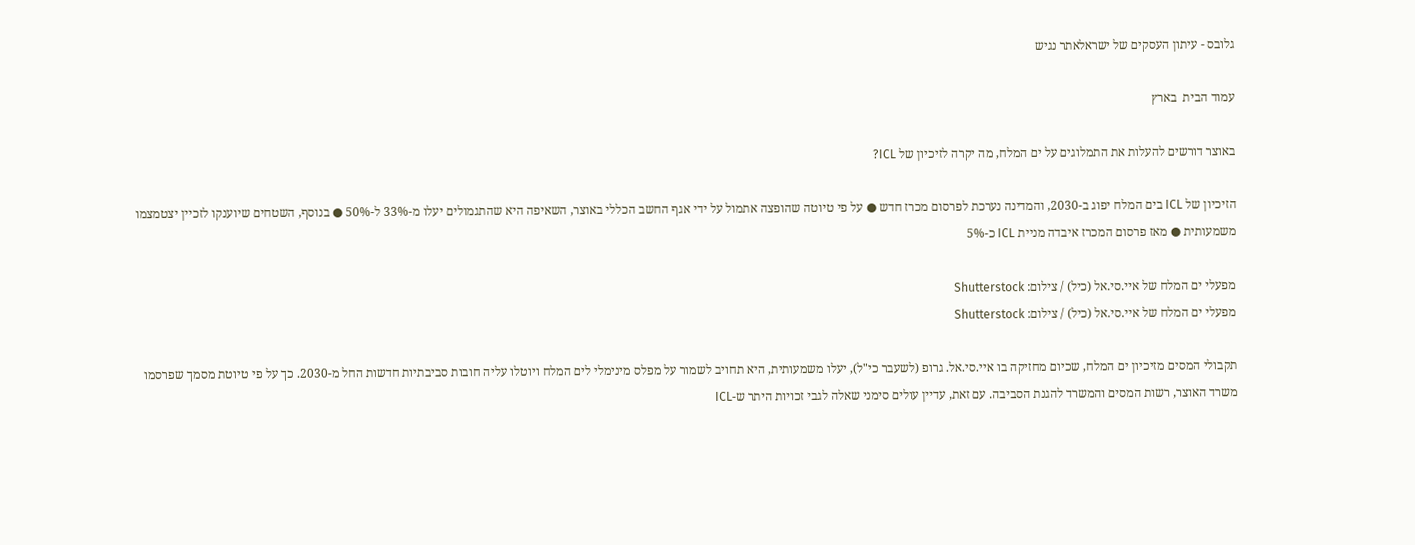גלובס - עיתון העסקים של ישראלאתר נגיש

עמוד הבית  בארץ

באוצר דורשים להעלות את התמלוגים על ים המלח, מה יקרה לזיכיון של ICL?

הזיכיון של ICL בים המלח יפוג ב-2030, והמדינה נערכת לפרסום מכרז חדש ● על פי טיוטה שהופצה אתמול על ידי אגף החשב הכללי באוצר, השאיפה היא שהתגמולים יעלו מ-33% ל-50% ● בנוסף, השטחים שיוענקו לזכיין יצטמצמו משמעותית ● מאז פרסום המכרז איבדה מניית ICL כ-5%

מפעלי ים המלח של איי.סי.אל (כיל) / צילום: Shutterstock
מפעלי ים המלח של איי.סי.אל (כיל) / צילום: Shutterstock

תקבולי המסים מזיכיון ים המלח, שכיום מחזיקה בו איי.סי.אל. גרופ (לשעבר כי"ל), יעלו משמעותית, היא תחויב לשמור על מפלס מינימלי לים המלח ויוטלו עליה חובות סביבתיות חדשות החל מ-2030. כך על פי טיוטת מסמך שפרסמו משרד האוצר, רשות המסים והמשרד להגנת הסביבה. עם זאת, עדיין עולים סימני שאלה לגבי זכויות היתר ש-ICL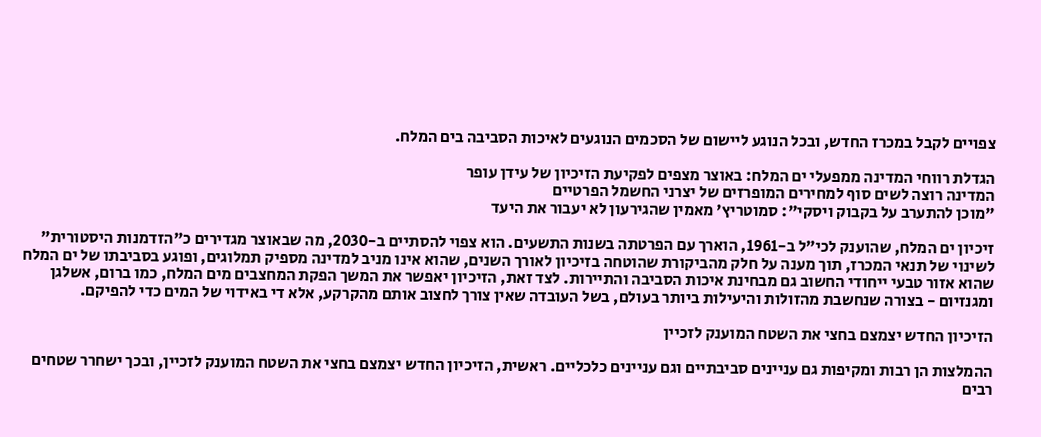צפויים לקבל במכרז החדש, ובכל הנוגע ליישום של הסכמים הנוגעים לאיכות הסביבה בים המלח.

הגדלת רווחי המדינה ממפעלי ים המלח: באוצר מצפים לפקיעת הזיכיון של עידן עופר
המדינה רוצה לשים סוף למחירים המופרזים של יצרני החשמל הפרטיים
"מוכן להתערב על בקבוק ויסקי": סמוטריץ' מאמין שהגירעון לא יעבור את היעד

זיכיון ים המלח, שהוענק לכי"ל ב-1961, הוארך עם הפרטתה בשנות התשעים. הוא צפוי להסתיים ב-2030, מה שבאוצר מגדירים כ"הזדמנות היסטורית" לשינוי של תנאי המכרז, תוך מענה על חלק מהביקורת שהוטחה בזיכיון לאורך השנים, שהוא אינו מניב למדינה מספיק תמלוגים, ופוגע בסביבתו של ים המלח שהוא אזור טבעי ייחודי החשוב גם מבחינת איכות הסביבה והתיירות. לצד זאת, הזיכיון יאפשר את המשך הפקת המחצבים מים המלח, כמו ברום, אשלגן ומגנזיום - בצורה שנחשבת מהזולות והיעילות ביותר בעולם, בשל העובדה שאין צורך לחצוב אותם מהקרקע, אלא די באידוי של המים כדי להפיקם.

הזיכיון החדש יצמצם בחצי את השטח המוענק לזכיין

ההמלצות הן רבות ומקיפות גם עניינים סביבתיים וגם עניינים כלכליים. ראשית, הזיכיון החדש יצמצם בחצי את השטח המוענק לזכיין, ובכך ישחרר שטחים רבים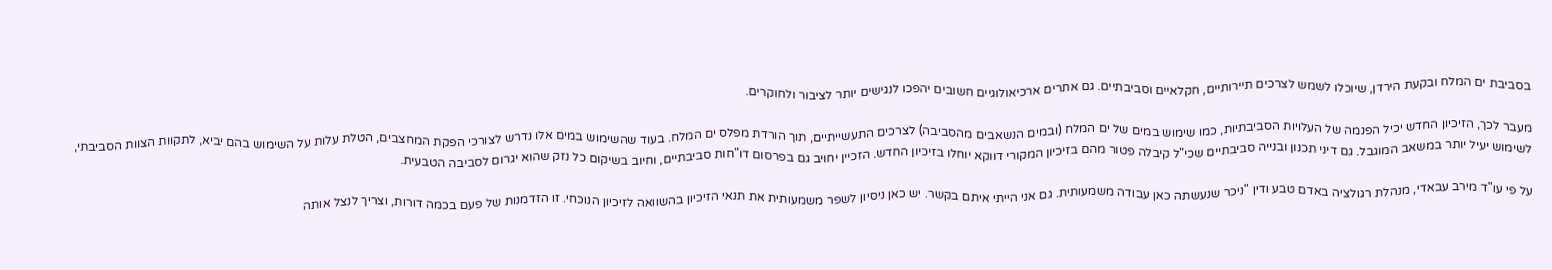בסביבת ים המלח ובקעת הירדן, שיוכלו לשמש לצרכים תיירותיים, חקלאיים וסביבתיים. גם אתרים ארכיאולוגיים חשובים יהפכו לנגישים יותר לציבור ולחוקרים.

מעבר לכך, הזיכיון החדש יכיל הפנמה של העלויות הסביבתיות, כמו שימוש במים של ים המלח (ובמים הנשאבים מהסביבה) לצרכים התעשייתיים, תוך הורדת מפלס ים המלח. בעוד שהשימוש במים אלו נדרש לצורכי הפקת המחצבים, הטלת עלות על השימוש בהם יביא, לתקוות הצוות הסביבתי, לשימוש יעיל יותר במשאב המוגבל. גם דיני תכנון ובנייה סביבתיים שכי"ל קיבלה פטור מהם בזיכיון המקורי דווקא יוחלו בזיכיון החדש. הזכיין יחויב גם בפרסום דו"חות סביבתיים, וחיוב בשיקום כל נזק שהוא יגרום לסביבה הטבעית.

על פי עו"ד מירב עבאדי, מנהלת רגולציה באדם טבע ודין "ניכר שנעשתה כאן עבודה משמעותית. גם אני הייתי איתם בקשר. יש כאן ניסיון לשפר משמעותית את תנאי הזיכיון בהשוואה לזיכיון הנוכחי. זו הזדמנות של פעם בכמה דורות, וצריך לנצל אותה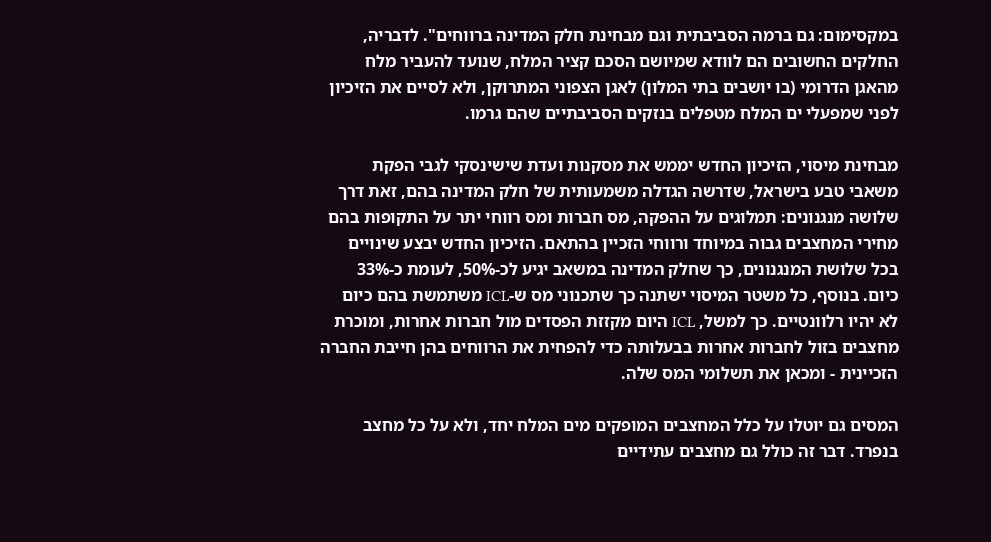במקסימום: גם ברמה הסביבתית וגם מבחינת חלק המדינה ברווחים". לדבריה, החלקים החשובים הם לוודא שמיושם הסכם קציר המלח, שנועד להעביר מלח מהאגן הדרומי (בו יושבים בתי המלון) לאגן הצפוני המתרוקן, ולא לסיים את הזיכיון לפני שמפעלי ים המלח מטפלים בנזקים הסביבתיים שהם גרמו.

מבחינת מיסוי, הזיכיון החדש יממש את מסקנות ועדת שישינסקי לגבי הפקת משאבי טבע בישראל, שדרשה הגדלה משמעותית של חלק המדינה בהם, זאת דרך שלושה מנגנונים: תמלוגים על ההפקה, מס חברות ומס רווחי יתר על התקופות בהם מחירי המחצבים גבוה במיוחד ורווחי הזכיין בהתאם. הזיכיון החדש יבצע שינויים בכל שלושת המנגנונים, כך שחלק המדינה במשאב יגיע לכ-50%, לעומת כ-33% כיום. בנוסף, כל משטר המיסוי ישתנה כך שתכנוני מס ש-ICL משתמשת בהם כיום לא יהיו רלוונטיים. כך למשל, ICL היום מקזזת הפסדים מול חברות אחרות, ומוכרת מחצבים בזול לחברות אחרות בבעלותה כדי להפחית את הרווחים בהן חייבת החברה הזכיינית - ומכאן את תשלומי המס שלה.

המסים גם יוטלו על כלל המחצבים המופקים מים המלח יחד, ולא על כל מחצב בנפרד. דבר זה כולל גם מחצבים עתידיים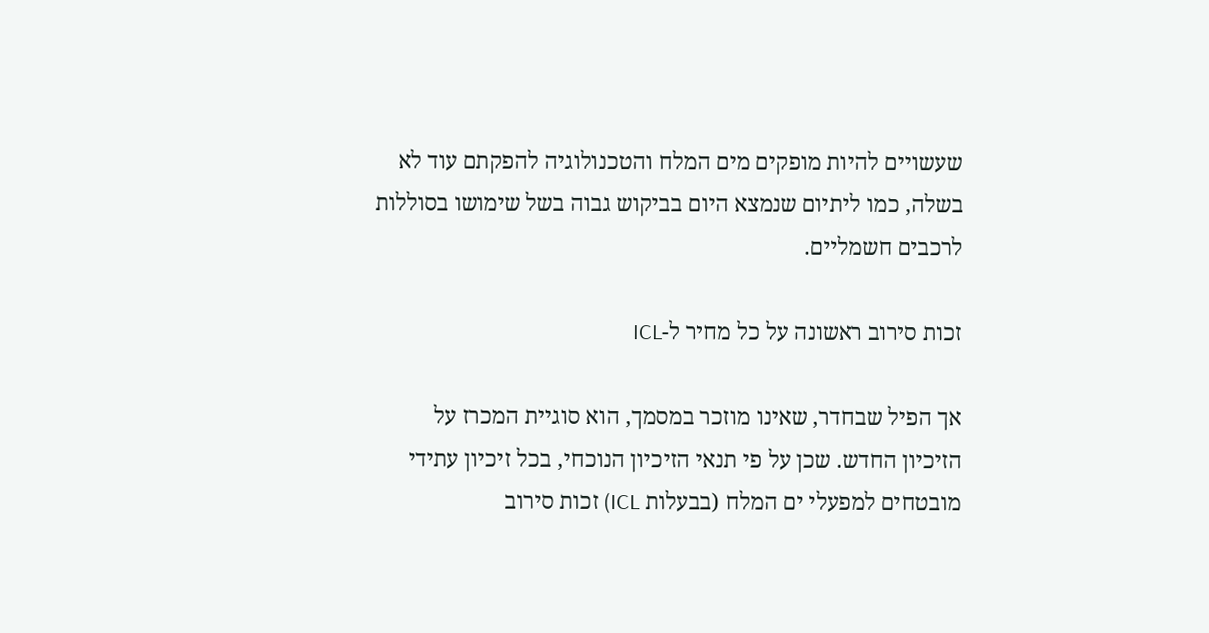שעשויים להיות מופקים מים המלח והטכנולוגיה להפקתם עוד לא בשלה, כמו ליתיום שנמצא היום בביקוש גבוה בשל שימושו בסוללות לרכבים חשמליים.

זכות סירוב ראשונה על כל מחיר ל-ICL

אך הפיל שבחדר, שאינו מוזכר במסמך, הוא סוגיית המכרז על הזיכיון החדש. שכן על פי תנאי הזיכיון הנוכחי, בכל זיכיון עתידי מובטחים למפעלי ים המלח (בבעלות ICL) זכות סירוב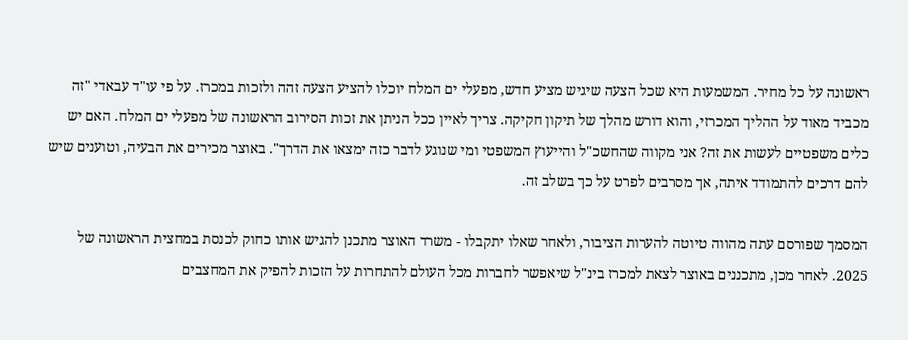ראשונה על כל מחיר. המשמעות היא שכל הצעה שיגיש מציע חדש, מפעלי ים המלח יוכלו להציע הצעה זהה ולזכות במכרז. על פי עו"ד עבאדי "זה מכביד מאוד על ההליך המכרזי, והוא דורש מהלך של תיקון חקיקה. צריך לאיין ככל הניתן את זכות הסירוב הראשונה של מפעלי ים המלח. האם יש כלים משפטיים לעשות את זה? אני מקווה שהחשכ"ל והייעוץ המשפטי ומי שנוגע לדבר כזה ימצאו את הדרך". באוצר מכירים את הבעיה, וטוענים שיש להם דרכים להתמודד איתה, אך מסרבים לפרט על כך בשלב זה.

המסמך שפורסם עתה מהווה טיוטה להערות הציבור, ולאחר שאלו יתקבלו - משרד האוצר מתכנן להגיש אותו כחוק לכנסת במחצית הראשונה של 2025. לאחר מכן, מתכננים באוצר לצאת למכרז בינ"ל שיאפשר לחברות מכל העולם להתחרות על הזכות להפיק את המחצבים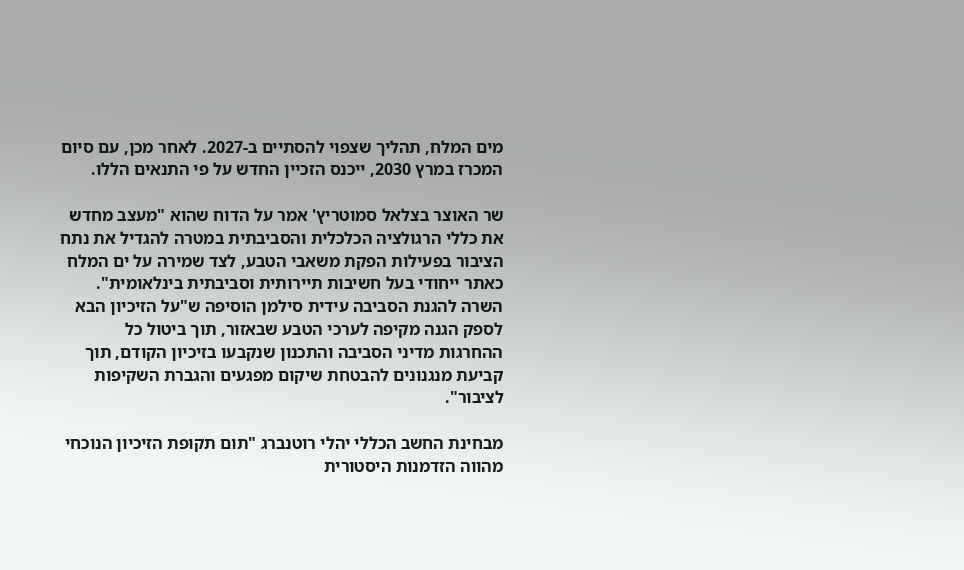מים המלח, תהליך שצפוי להסתיים ב-2027. לאחר מכן, עם סיום המכרז במרץ 2030, ייכנס הזכיין החדש על פי התנאים הללו.

שר האוצר בצלאל סמוטריץ' אמר על הדוח שהוא "מעצב מחדש את כללי הרגולציה הכלכלית והסביבתית במטרה להגדיל את נתח הציבור בפעילות הפקת משאבי הטבע, לצד שמירה על ים המלח כאתר ייחודי בעל חשיבות תיירותית וסביבתית בינלאומית". השרה להגנת הסביבה עידית סילמן הוסיפה ש"על הזיכיון הבא לספק הגנה מקיפה לערכי הטבע שבאזור, תוך ביטול כל ההחרגות מדיני הסביבה והתכנון שנקבעו בזיכיון הקודם, תוך קביעת מנגנונים להבטחת שיקום מפגעים והגברת השקיפות לציבור".

מבחינת החשב הכללי יהלי רוטנברג "תום תקופת הזיכיון הנוכחי מהווה הזדמנות היסטורית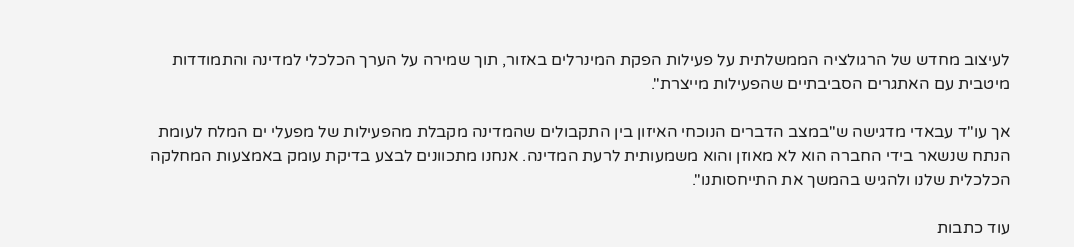לעיצוב מחדש של הרגולציה הממשלתית על פעילות הפקת המינרלים באזור, תוך שמירה על הערך הכלכלי למדינה והתמודדות מיטבית עם האתגרים הסביבתיים שהפעילות מייצרת".

אך עו"ד עבאדי מדגישה ש"במצב הדברים הנוכחי האיזון בין התקבולים שהמדינה מקבלת מהפעילות של מפעלי ים המלח לעומת הנתח שנשאר בידי החברה הוא לא מאוזן והוא משמעותית לרעת המדינה. אנחנו מתכוונים לבצע בדיקת עומק באמצעות המחלקה הכלכלית שלנו ולהגיש בהמשך את התייחסותנו".

עוד כתבות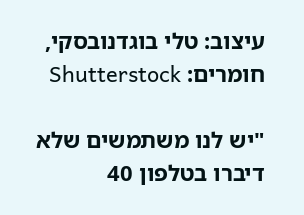עיצוב: טלי בוגדנובסקי, חומרים: Shutterstock

"יש לנו משתמשים שלא דיברו בטלפון 40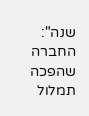שנה": החברה שהפכה תמלול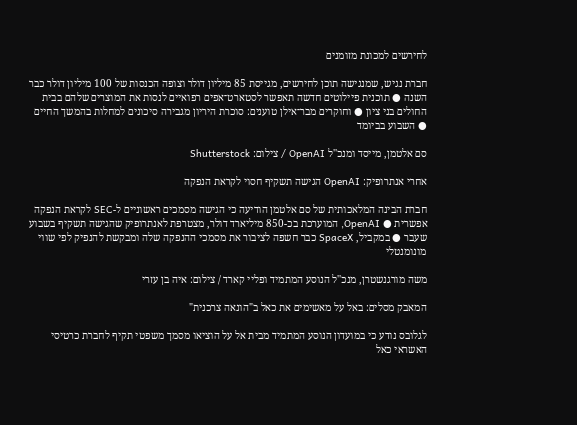לחירשים למכונת מזומנים

חברת נגיש, שמנגישה תוכן לחירשים, מגייסת 85 מיליון דולר וצופה הכנסות של 100 מיליון דולר כבר השנה ● תוכנית פיילוטים חדשה תאפשר לסטארט־אפים רפואיים לנסות את המוצרים שלהם בבית החולים בני ציון ● וחוקרים מבר־אילן טוענים: סוכרת היריון מגבירה סיכונים למחלות בהמשך החיים ● השבוע בביומד

סם אלטמן, מייסד ומנכ''ל OpenAI / צילום: Shutterstock

אחרי אנתרופיק: OpenAI הגישה תשקיף חסוי לקראת הנפקה

חברת הבינה המלאכותית של סם אלטמן הודיעה כי הגישה מסמכים ראשוניים ל-SEC לקראת הנפקה אפשרית ● OpenAI, המוערכת בכ-850 מיליארד דולר, מצטרפת לאנתרופיק שהגישה תשקיף בשבוע שעבר ● במקביל, SpaceX כבר חשפה לציבור את מסמכי ההנפקה שלה ומבקשת להנפיק לפי שווי מונומנטלי

משה מורגנשטרן, מנכ''ל הנוסע המתמיד ופליי קארד / צילום: איה בן עזרי

המאבק מסלים: באל על מאשימים את כאל ב"הונאה צרכנית"

לגלובס נודע כי במועדון הנוסע המתמיד מבית אל על הוציאו מסמך משפטי תקיף לחברת כרטיסי האשראי כאל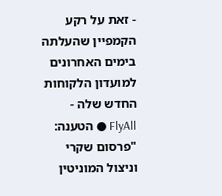- זאת על רקע הקמפיין שהעלתה בימים האחרונים למועדון הלקוחות החדש שלה - FlyAll ● הטענה: "פרסום שקרי וניצול המוניטין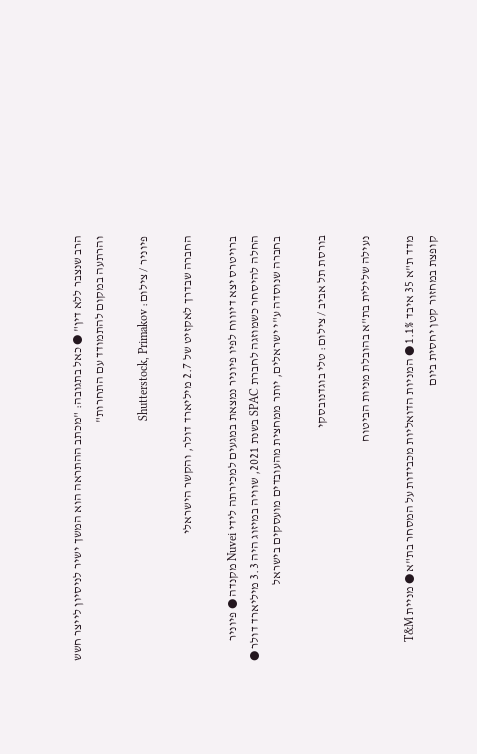הרב שנצבר ללא דין" ● כאל בתגובה: "מכתב ההתראה הוא המשך ישיר לניסיון לייצר חשש והרתעה במקום להתמודד עם התחרות"

פיוניר / צילום: Shutterstock, Primakov

החברה שבדרך לאקזיט של 2.7 מיליארד דולר, והקשר הישראלי

ברויטרס יצא דיוווח לפיו פיוניר נמצאת במגעים למכירתה לידי Nuvei מקנדה ● פיוניר החלה להיסחר כשמוזגה לחברת SPAC בשנת 2021, שוויה במיזוג היה 3.3 מיליארד דולר ● בחברה שנוסדה ע"י ישראלים, יותר ממחצית מהעובדים מועסקים בישראל

בורסת תל אביב / צילום: טלי בוגדנובסקי

נעילה שלילית בת"א בהובלת מניות הביטוח

מדד ת"א 35 איבד 1.1% ● המניות הדואליות מכבידות על המסחר בת"א ● מניית T&M קופצת במחזור קטן יחסית ביום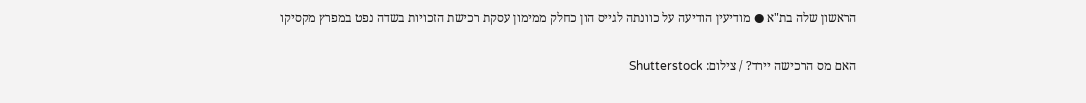הראשון שלה בת"א ● מודיעין הודיעה על כוונתה לגייס הון כחלק ממימון עסקת רכישת הזכויות בשדה נפט במפרץ מקסיקו

האם מס הרכישה יירד? / צילום: Shutterstock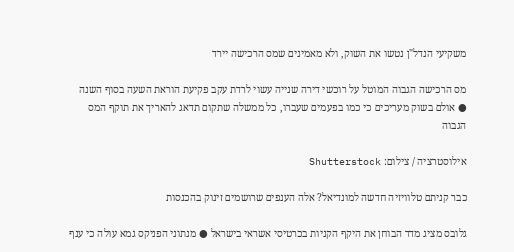משקיעי הנדל"ן נטשו את השוק, ולא מאמינים שמס הרכישה יירד

מס הרכישה הגבוה המוטל על רוכשי דירה שנייה עשוי לרדת עקב פקיעת הוראת השעה בסוף השנה ● אולם בשוק מעריכים כי כמו בפעמים שעברו, כל ממשלה שתקום תדאג להאריך את תוקף המס הגבוה

אילוסטרציה / צילום: Shutterstock

כבר קניתם טלוויזיה חדשה למונדיאל? אלה הענפים שרושמים זינוק בהכנסות

גלובס מציג מדד הבוחן את היקף הקניות בכרטיסי אשראי בישראל ● מנתוני הפניקס גמא עולה כי ענף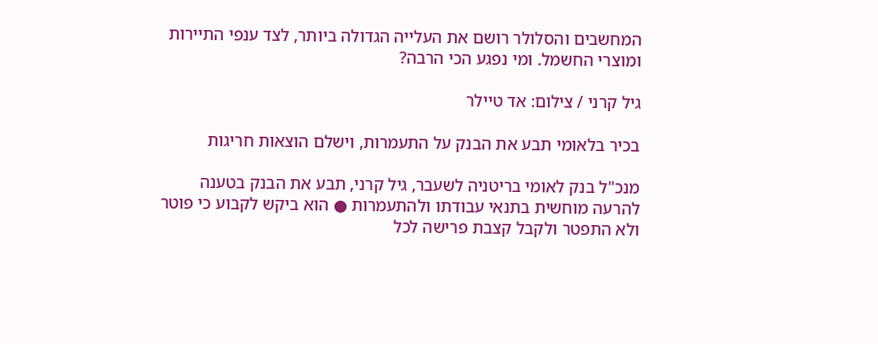המחשבים והסלולר רושם את העלייה הגדולה ביותר, לצד ענפי התיירות ומוצרי החשמל. ומי נפגע הכי הרבה?

גיל קרני / צילום: אד טיילר

בכיר בלאומי תבע את הבנק על התעמרות, וישלם הוצאות חריגות

מנכ"ל בנק לאומי בריטניה לשעבר, גיל קרני, תבע את הבנק בטענה להרעה מוחשית בתנאי עבודתו ולהתעמרות ● הוא ביקש לקבוע כי פוטר ולא התפטר ולקבל קצבת פרישה לכל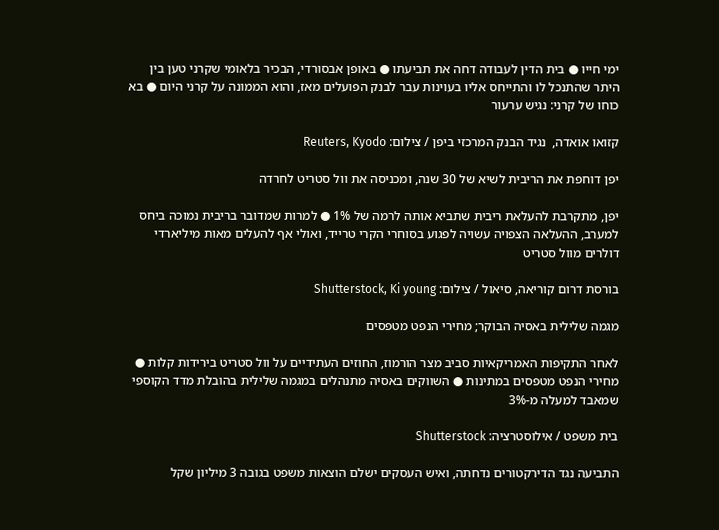ימי חייו ● בית הדין לעבודה דחה את תביעתו ● באופן אבסורדי, הבכיר בלאומי שקרני טען בין היתר שהתנכל לו והתייחס אליו בעוינות עבר לבנק הפועלים מאז, והוא הממונה על קרני היום ● בא כוחו של קרני: נגיש ערעור

קזואו אואדה,  נגיד הבנק המרכזי ביפן / צילום: Reuters, Kyodo

יפן דוחפת את הריבית לשיא של 30 שנה, ומכניסה את וול סטריט לחרדה

יפן, מתקרבת להעלאת ריבית שתביא אותה לרמה של 1% ● למרות שמדובר בריבית נמוכה ביחס למערב, ההעלאה הצפויה עשויה לפגוע בסוחרי הקרי טרייד, ואולי אף להעלים מאות מיליארדי דולרים מוול סטריט

בורסת דרום קוריאה, סיאול / צילום: Shutterstock, Ki young

מגמה שלילית באסיה הבוקר; מחירי הנפט מטפסים

לאחר התקיפות האמריקאיות סביב מצר הורמוז, החוזים העתידיים על וול סטריט בירידות קלות ● מחירי הנפט מטפסים במתינות ● השווקים באסיה מתנהלים במגמה שלילית בהובלת מדד הקוספי שמאבד למעלה מ-3%

בית משפט / אילוסטרציה: Shutterstock

התביעה נגד הדירקטורים נדחתה, ואיש העסקים ישלם הוצאות משפט בגובה 3 מיליון שקל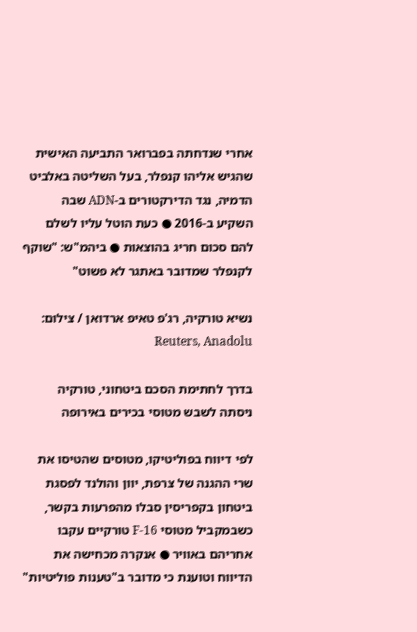אחרי שנדחתה בפברואר התביעה האישית שהגיש אליהו קנפלר, בעל השליטה באלביט הדמיה, נגד הדירקטורים ב-ADN שבה השקיע ב-2016 ● כעת הוטל עליו לשלם להם סכום חריג בהוצאות ● ביהמ"ש: "שוקף לקנפלר שמדובר באתגר לא פשוט"

נשיא טורקיה, רג'פ טאיפ ארדואן / צילום: Reuters, Anadolu

בדרך לחתימת הסכם ביטחוני, טורקיה ניסתה לשבש מטוסי בכירים באירופה

לפי דיווח בפוליטיקו, מטוסים שהטיסו את שרי ההגנה של צרפת, יוון והולנד לפסגת ביטחון בקפריסין סבלו מהפרעות בקשר, כשבמקביל מטוסי F-16 טורקיים עקבו אחריהם באוויר ● אנקרה מכחישה את הדיווח וטוענת כי מדובר ב"טענות פוליטיות"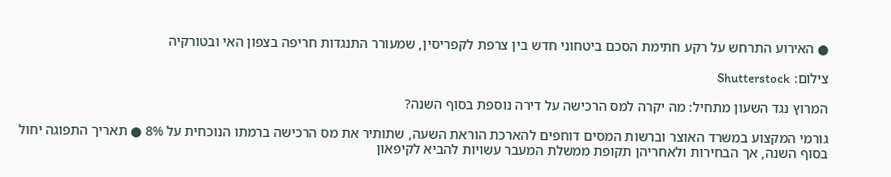● האירוע התרחש על רקע חתימת הסכם ביטחוני חדש בין צרפת לקפריסין, שמעורר התנגדות חריפה בצפון האי ובטורקיה

צילום: Shutterstock

המרוץ נגד השעון מתחיל: מה יקרה למס הרכישה על דירה נוספת בסוף השנה?

גורמי המקצוע במשרד האוצר וברשות המסים דוחפים להארכת הוראת השעה, שתותיר את מס הרכישה ברמתו הנוכחית על 8% ● תאריך התפוגה יחול בסוף השנה, אך הבחירות ולאחריהן תקופת ממשלת המעבר עשויות להביא לקיפאון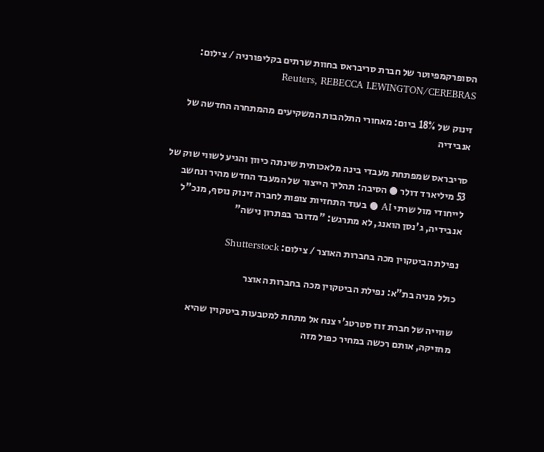הסופרקמפיוטר של חברת סריבראס בחוות שרתים בקליפורניה / צילום: Reuters, REBECCA LEWINGTON/CEREBRAS

זינוק של 18% ביום: מאחורי התלהבות המשקיעים מהמתחרה החדשה של אנבידיה

סריבראס שמפתחת מעבדי בינה מלאכותית שינתה כיוון והגיע לשווי שוק של 53 מיליארד דולר ● הסיבה: תהליך הייצור של המעבד החדש מהיר ונחשב לייחודי מול שרתי AI ● בעוד התחזיות צופות לחברה זינוק נוסף, מנכ"ל אנבידיה, ג'נסן הואנג, לא מתרגש: "מדובר בפתרון נישה"

נפילת הביטקוין מכה בחברות האוצר / צילום: Shutterstock

כולל מניה בת"א: נפילת הביטקוין מכה בחברות האוצר

שווייה של חברת זוז סטרטג'י צנח אל מתחת למטבעות ביטקוין שהיא מחזיקה, אותם רכשה במחיר כפול מזה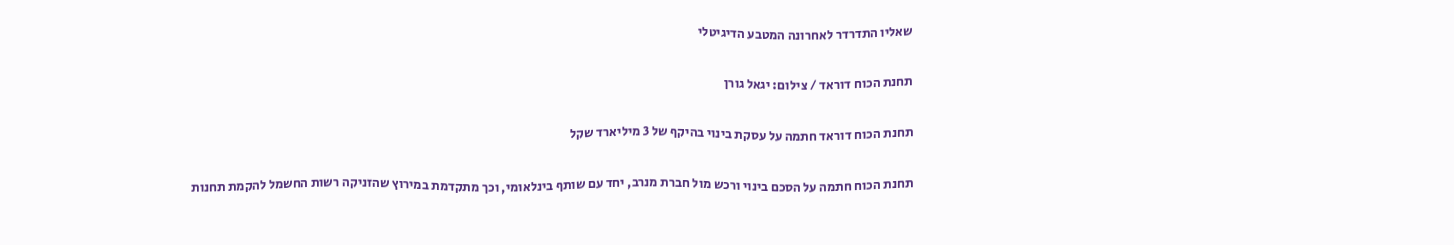שאליו התדרדר לאחרונה המטבע הדיגיטלי

תחנת הכוח דוראד / צילום: יגאל גורן

תחנת הכוח דוראד חתמה על עסקת בינוי בהיקף של 3 מיליארד שקל

תחנת הכוח חתמה על הסכם בינוי ורכש מול חברת מנרב, יחד עם שותף בינלאומי, וכך מתקדמת במירוץ שהזניקה רשות החשמל להקמת תחנות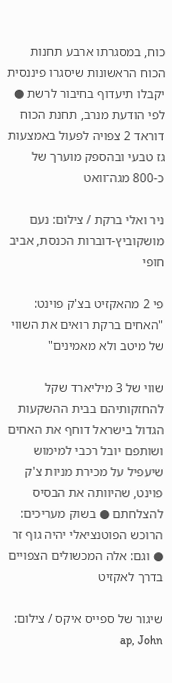כוח, במסגרתו ארבע תחנות הכוח הראשונות שיסגרו פיננסית יקבלו תיעדוף בחיבור לרשת ● לפי הודעת מנרב, תחנת הכוח דוראד 2 צפויה לפעול באמצעות גז טבעי ובהספק מוערך של כ-800 מגה־וואט

ניר ואלי ברקת / צילום: נעם מושקוביץ-דוברות הכנסת, אביב חופי

פי 2 מהאקזיט בצ'ק פוינט: "האחים ברקת רואים את השווי של מיטב ולא מאמינים"

שווי של 3 מיליארד שקל להחזקותיהם בבית ההשקעות הגדול בישראל דוחף את האחים ושותפם יובל רכבי למימוש שיעפיל על מכירת מניות צ'ק פוינט, שהיוותה את הבסיס להצלחתם ● בשוק מעריכים: הרוכש הפוטנציאלי יהיה גוף זר ● וגם: אלה המכשולים הצפויים בדרך לאקזיט

שיגור של ספייס איקס / צילום: ap, John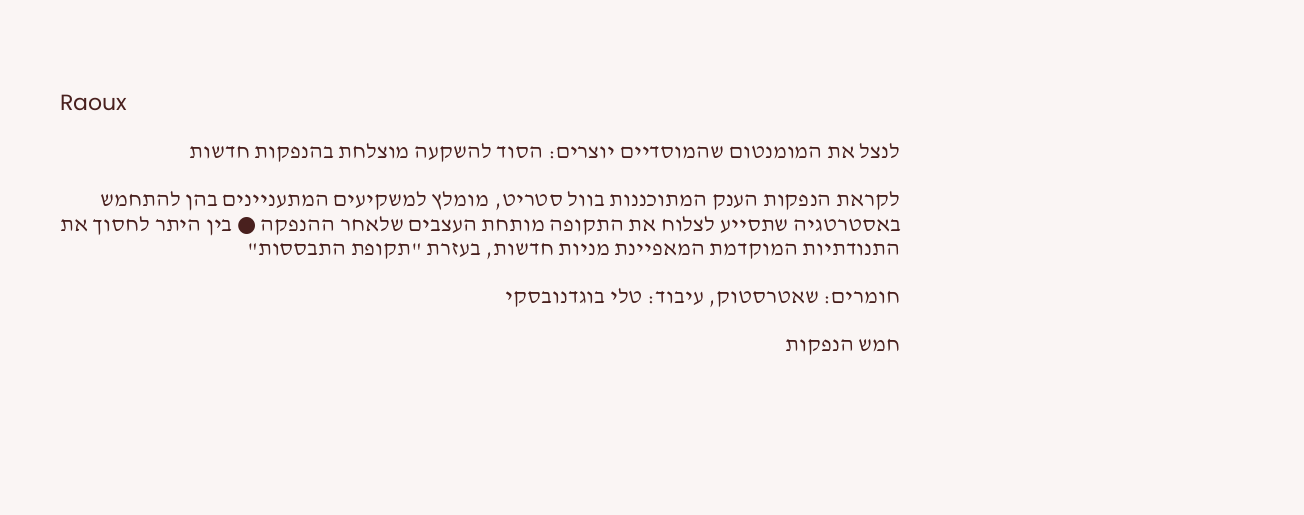Raoux

לנצל את המומנטום שהמוסדיים יוצרים: הסוד להשקעה מוצלחת בהנפקות חדשות

לקראת הנפקות הענק המתוכננות בוול סטריט, מומלץ למשקיעים המתעניינים בהן להתחמש באסטרטגיה שתסייע לצלוח את התקופה מותחת העצבים שלאחר ההנפקה ● בין היתר לחסוך את התנודתיות המוקדמת המאפיינת מניות חדשות, בעזרת "תקופת התבססות"

חומרים: שאטרסטוק, עיבוד: טלי בוגדנובסקי

חמש הנפקות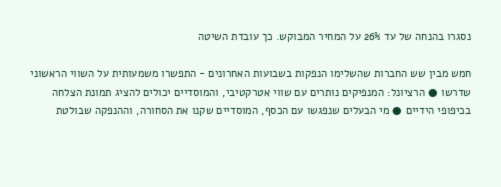נסגרו בהנחה של עד 26% על המחיר המבוקש. כך עובדת השיטה

חמש מבין שש החברות שהשלימו הנפקות בשבועות האחרונים - התפשרו משמעותית על השווי הראשוני שדרשו ● הרציונל: המנפיקים נותרים עם שווי אטרקטיבי, והמוסדיים יכולים להציג תמונת הצלחה בכיפופי הידיים ● מי הבעלים שנפגשו עם הכסף, המוסדיים שקנו את הסחורה, וההנפקה שבולטת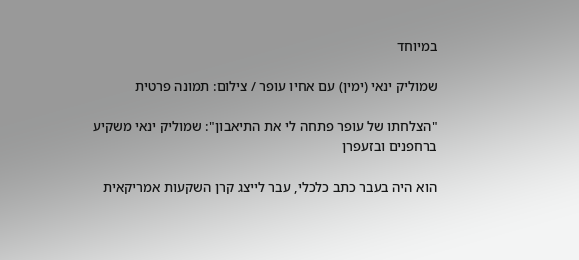במיוחד

שמוליק ינאי (ימין) עם אחיו עופר / צילום: תמונה פרטית

"הצלחתו של עופר פתחה לי את התיאבון": שמוליק ינאי משקיע ברחפנים ובזעפרן

הוא היה בעבר כתב כלכלי, עבר לייצג קרן השקעות אמריקאית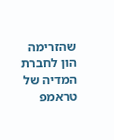שהזרימה הון לחברת המדיה של טראמפ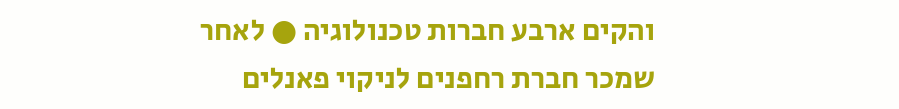והקים ארבע חברות טכנולוגיה ● לאחר שמכר חברת רחפנים לניקוי פאנלים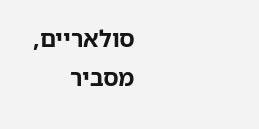סולאריים, מסביר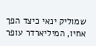שמוליק ינאי כיצד הפך אחיו, המיליארדר עופר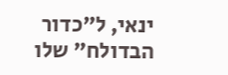ינאי, ל"כדור הבדולח" שלו